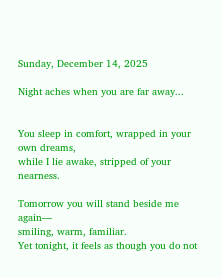Sunday, December 14, 2025

Night aches when you are far away...


You sleep in comfort, wrapped in your own dreams,
while I lie awake, stripped of your nearness.

Tomorrow you will stand beside me again—
smiling, warm, familiar.
Yet tonight, it feels as though you do not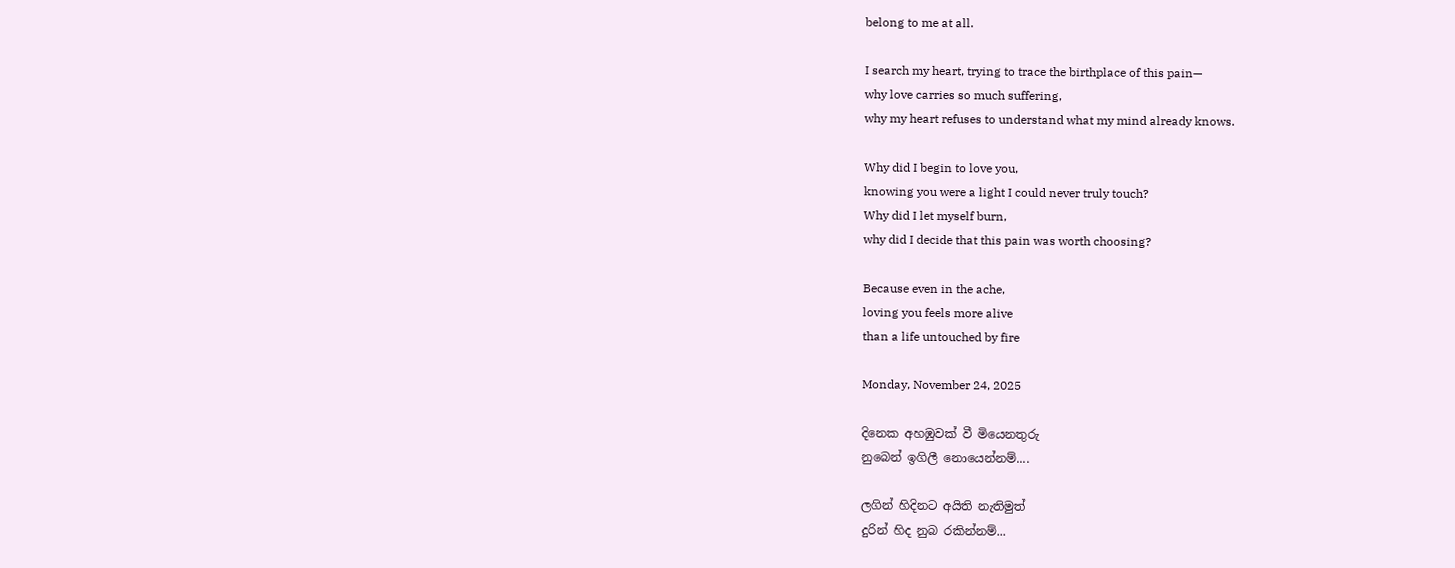belong to me at all.

I search my heart, trying to trace the birthplace of this pain—
why love carries so much suffering,
why my heart refuses to understand what my mind already knows.

Why did I begin to love you,
knowing you were a light I could never truly touch?
Why did I let myself burn,
why did I decide that this pain was worth choosing?

Because even in the ache,
loving you feels more alive
than a life untouched by fire

Monday, November 24, 2025

දිනෙක අහඹුවක් වී මියෙනතුරු
නුබෙන් ඉගිලී නොයෙන්නම්....

ලගින් හිදිනට අයිති නැතිමුත්
දුරින් හිද නුබ රකින්නම්...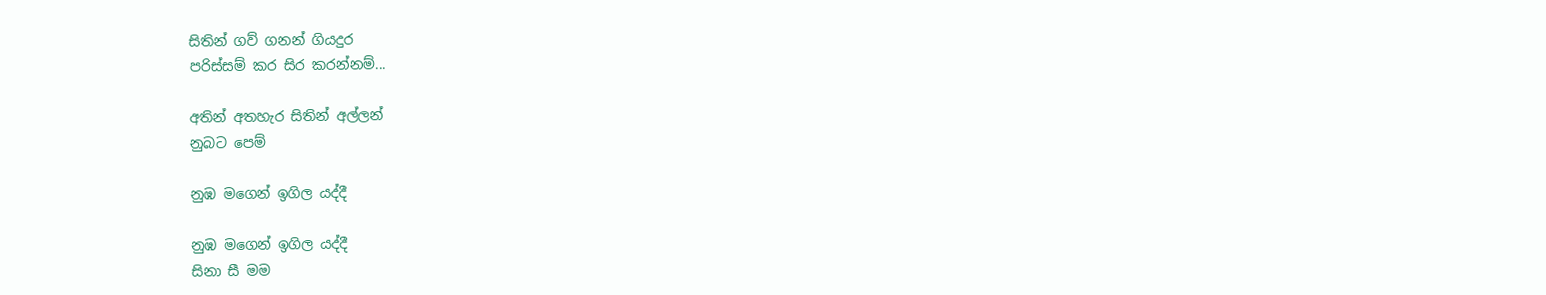සිතින් ගව් ගනන් ගියදුර
පරිස්සම් කර සිර කරන්නම්...

අතින් අතහැර සිතින් අල්ලන්
නුබට පෙම්

නුඹ මගෙන් ඉගිල යද්දී

නුඹ මගෙන් ඉගිල යද්දී
සිනා සී මම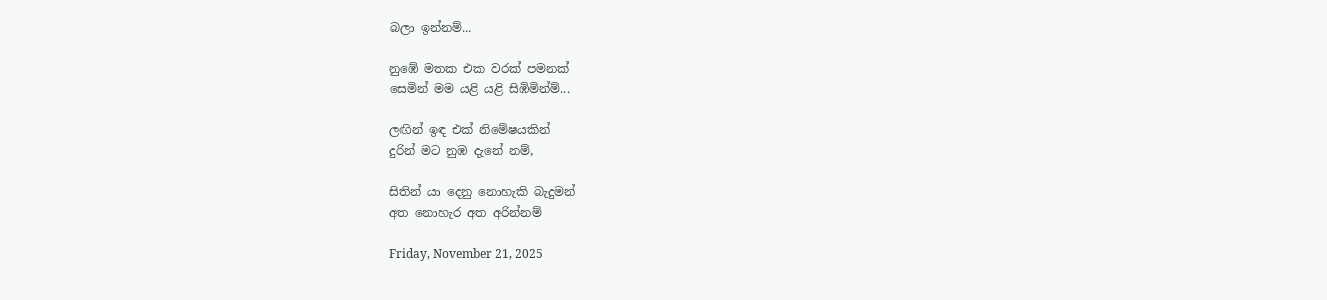බලා ඉන්නම්...

නුඹේ මතක එක වරක් පමනක්
සෙමින් මම යළි යළි සිඹිමින්ම්...

ලඟින් ඉඳ එක් නිමේෂයකින්
දුරින් මට නුඹ දැනේ නම්,

සිතින් යා දෙනු නොහැකි බැදුමන්
අත නොහැර අත අරින්නම්

Friday, November 21, 2025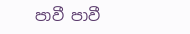පාවී පාවී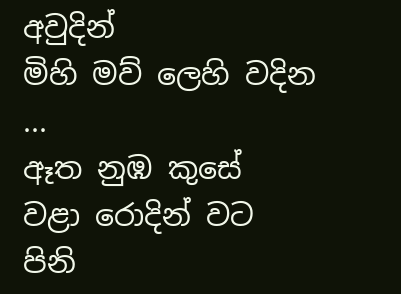අවුදින්
මිහි මව් ලෙහි වදින ...
ඈත නුඹ කුසේ
වළා රොදින් වට
පිනි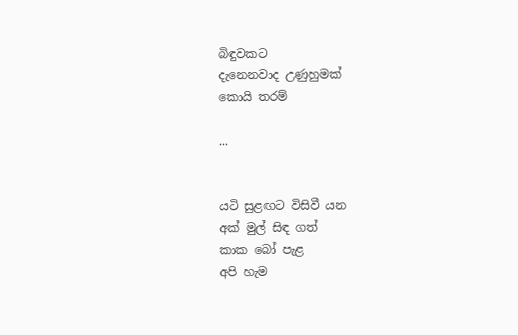බිඳුවකට
දැනෙනවාද උණුහුමක්
කොයි තරම්

...


යටි සුළඟට විසිවී යන
අක් මුල් සිඳ ගත්
කාක බෝ පැළ
අපි හැම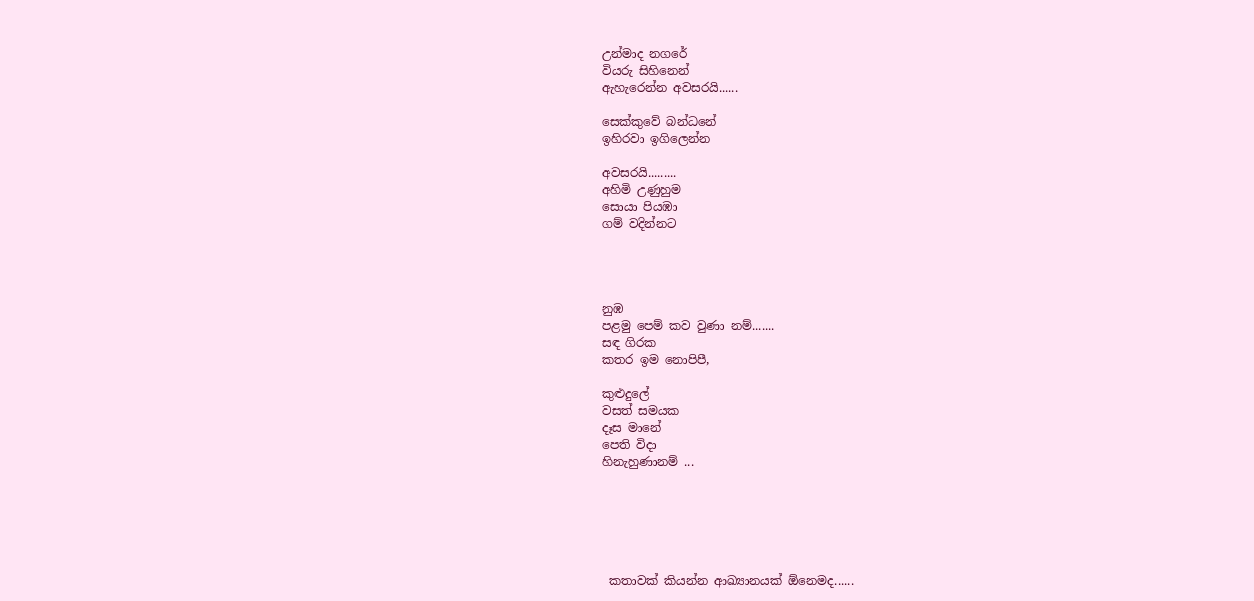උන්මාද නගරේ
වියරු සිහිනෙන්
ඇහැරෙන්න අවසරයි......

සෙක්කුවේ බන්ධනේ
ඉහිරවා ඉගිලෙන්න

අවසරයි.........
අහිමි උණුහුම
සොයා පියඹා
ගම් වදින්නට




නුඹ
පළමු පෙම් කව වුණා නම්.......
සඳ ගිරක
කතර ඉම නොපිපී,

කුළුදුලේ
වසත් සමයක
දෑස මානේ
පෙති විදා
හිනැහුණානම් ...






 කතාවක් කියන්න ආඛ්‍යානයක් ඕනෙමද......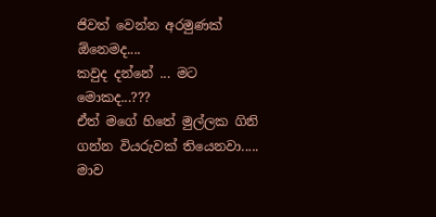ජිවත් වෙන්න අරමුණක් ඕනෙමද....
කවුද දන්නේ ... මට මොකද...???
ඒත් මගේ හිතේ මුල්ලක ගිනි ගන්න වියරුවක් තියෙනවා.....
මාව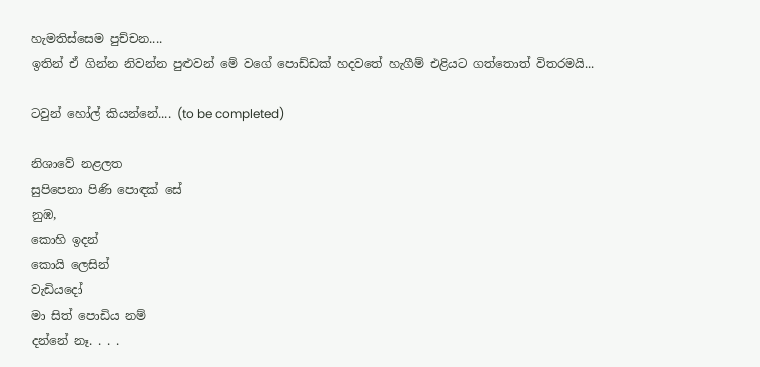හැමතිස්සෙම පුච්චන....
ඉතින් ඒ ගින්න නිවන්න පුළුවන් මේ වගේ පොඩ්ඩක් හදවතේ හැගීම් එළියට ගත්තොත් විතරමයි...

ටවුන් හෝල් කියන්නේ.... (to be completed)

නිශාවේ නළලත
සුපිපෙනා පිණි පොඳක් සේ
නුඹ,
කොහි ඉදන්
කොයි ලෙසින්
වැඩියදෝ
මා සිත් පොඩිය නම්
දන්නේ නෑ. . . .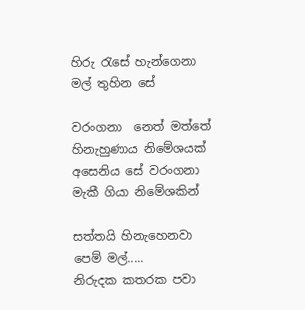හිරු රැසේ හැන්ගෙනා
මල් තුහින සේ

වරංගනා  නෙත් මත්තේ
හිනැහුණාය නිමේශයක්
අසෙනිය සේ වරංගනා
මැකී ගියා නිමේශකින්

සත්තයි හිනැහෙනවා   පෙම් මල්.....
නිරුදක කතරක පවා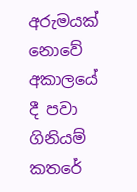අරුමයක් නොවේ
අකාලයේ දී පවා
ගිනියම් කතරේ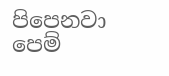පිපෙනවා
පෙම්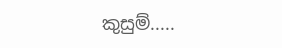කුසුම්.....